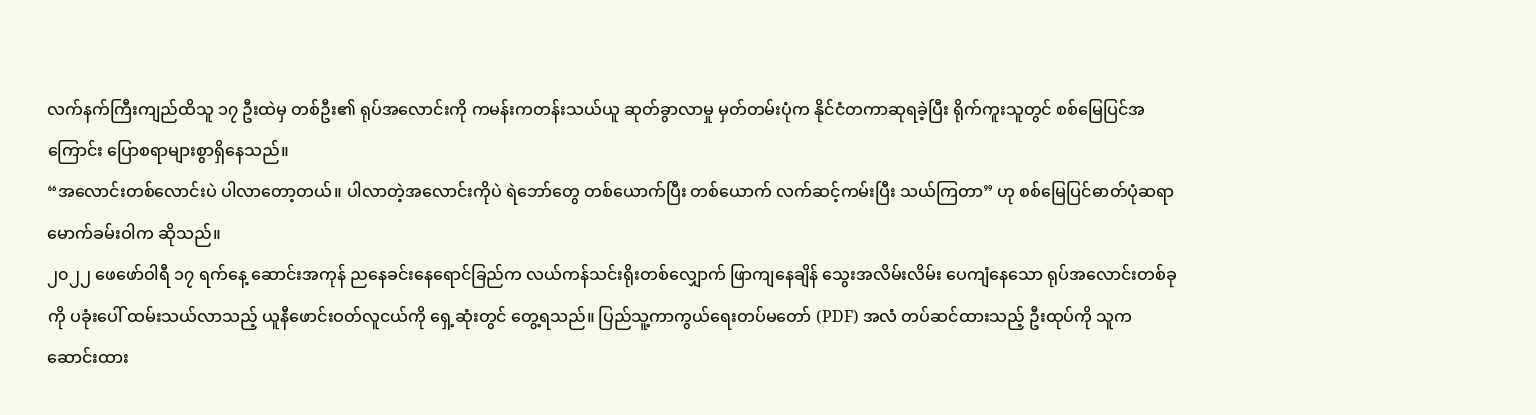လက်နက်ကြီးကျည်ထိသူ ၁၇ ဦးထဲမှ တစ်ဦး၏ ရုပ်အလောင်းကို ကမန်းကတန်းသယ်ယူ ဆုတ်ခွာလာမှု မှတ်တမ်းပုံက နိုင်ငံတကာဆုရခဲ့ပြီး ရိုက်ကူးသူတွင် စစ်မြေပြင်အကြောင်း ပြောစရာများစွာရှိနေသည်။
“အလောင်းတစ်လောင်းပဲ ပါလာတော့တယ်။ ပါလာတဲ့အလောင်းကိုပဲ ရဲဘော်တွေ တစ်ယောက်ပြီး တစ်ယောက် လက်ဆင့်ကမ်းပြီး သယ်ကြတာ” ဟု စစ်မြေပြင်ဓာတ်ပုံဆရာ မောက်ခမ်းဝါက ဆိုသည်။
၂၀၂၂ ဖေဖော်ဝါရီ ၁၇ ရက်နေ့ ဆောင်းအကုန် ညနေခင်းနေရောင်ခြည်က လယ်ကန်သင်းရိုးတစ်လျှောက် ဖြာကျနေချိန် သွေးအလိမ်းလိမ်း ပေကျံနေသော ရုပ်အလောင်းတစ်ခုကို ပခုံးပေါ် ထမ်းသယ်လာသည့် ယူနီဖောင်းဝတ်လူငယ်ကို ရှေ့ဆုံးတွင် တွေ့ရသည်။ ပြည်သူ့ကာကွယ်ရေးတပ်မတော် (PDF) အလံ တပ်ဆင်ထားသည့် ဦးထုပ်ကို သူက ဆောင်းထား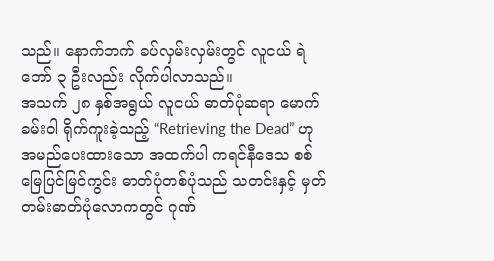သည်။ နောက်ဘက် ခပ်လှမ်းလှမ်းတွင် လူငယ် ရဲဘော် ၃ ဦးလည်း လိုက်ပါလာသည်။
အသက် ၂၈ နှစ်အရွယ် လူငယ် ဓာတ်ပုံဆရာ မောက်ခမ်းဝါ ရိုက်ကူးခဲ့သည့် “Retrieving the Dead” ဟု အမည်ပေးထားသော အထက်ပါ ကရင်နီဒေသ စစ်မြေပြင်မြင်ကွင်း ဓာတ်ပုံတစ်ပုံသည် သတင်းနှင့် မှတ်တမ်းဓာတ်ပုံလောကတွင် ဂုဏ်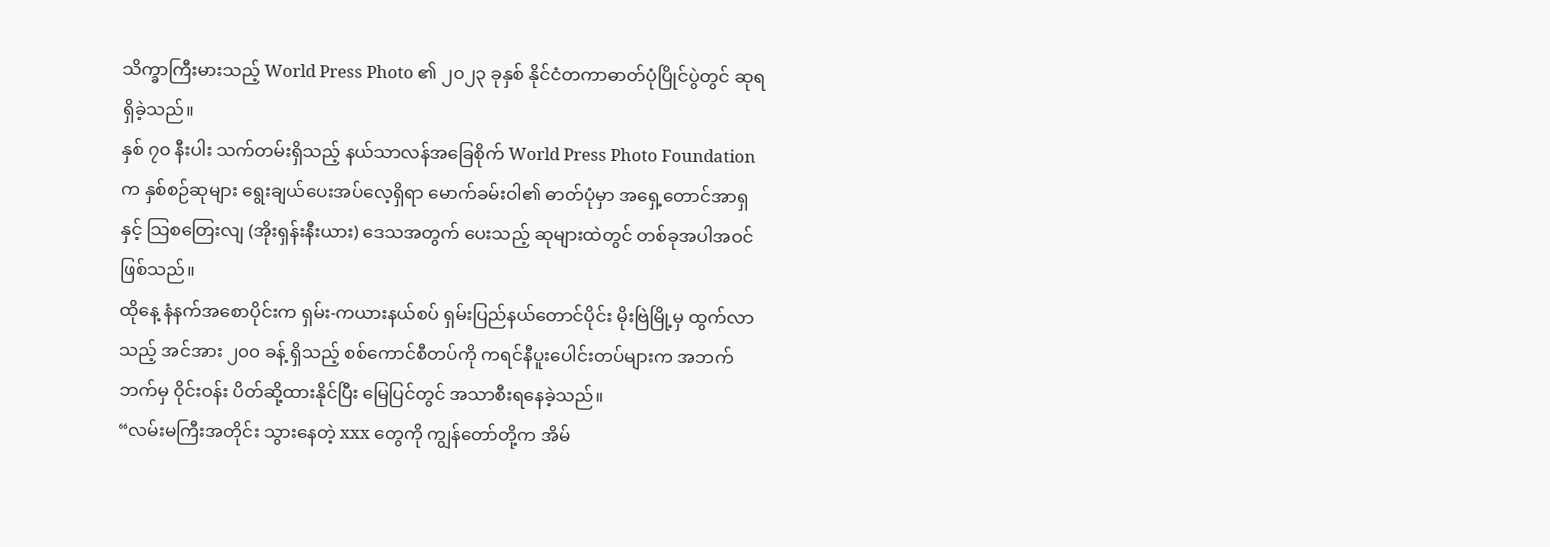သိက္ခာကြီးမားသည့် World Press Photo ၏ ၂၀၂၃ ခုနှစ် နိုင်ငံတကာဓာတ်ပုံပြိုင်ပွဲတွင် ဆုရရှိခဲ့သည်။
နှစ် ၇၀ နီးပါး သက်တမ်းရှိသည့် နယ်သာလန်အခြေစိုက် World Press Photo Foundation က နှစ်စဉ်ဆုများ ရွေးချယ်ပေးအပ်လေ့ရှိရာ မောက်ခမ်းဝါ၏ ဓာတ်ပုံမှာ အရှေ့တောင်အာရှနှင့် သြစတြေးလျ (အိုးရှန်းနီးယား) ဒေသအတွက် ပေးသည့် ဆုများထဲတွင် တစ်ခုအပါအဝင်ဖြစ်သည်။
ထိုနေ့ နံနက်အစောပိုင်းက ရှမ်း-ကယားနယ်စပ် ရှမ်းပြည်နယ်တောင်ပိုင်း မိုးဗြဲမြို့မှ ထွက်လာသည့် အင်အား ၂၀၀ ခန့် ရှိသည့် စစ်ကောင်စီတပ်ကို ကရင်နီပူးပေါင်းတပ်များက အဘက်ဘက်မှ ဝိုင်းဝန်း ပိတ်ဆို့ထားနိုင်ပြီး မြေပြင်တွင် အသာစီးရနေခဲ့သည်။
“လမ်းမကြီးအတိုင်း သွားနေတဲ့ xxx တွေကို ကျွန်တော်တို့က အိမ်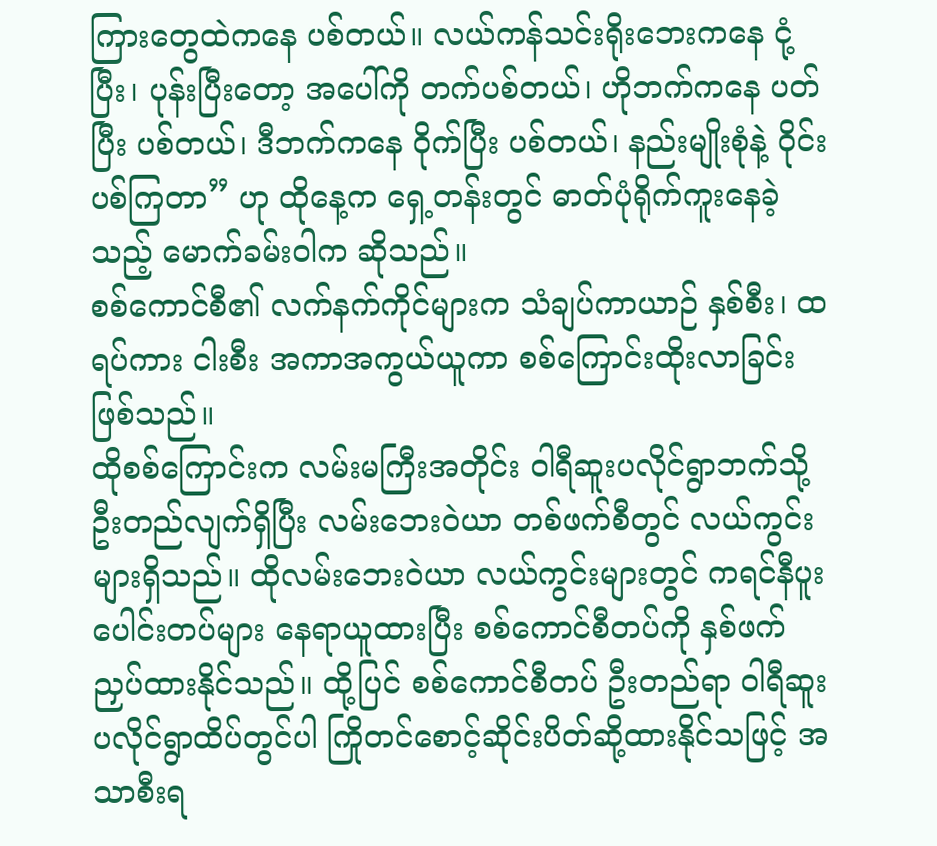ကြားတွေထဲကနေ ပစ်တယ်။ လယ်ကန်သင်းရိုးဘေးကနေ ငုံ့ပြီး၊ ပုန်းပြီးတော့ အပေါ်ကို တက်ပစ်တယ်၊ ဟိုဘက်ကနေ ပတ်ပြီး ပစ်တယ်၊ ဒီဘက်ကနေ ဝိုက်ပြီး ပစ်တယ်၊ နည်းမျိုးစုံနဲ့ ဝိုင်းပစ်ကြတာ” ဟု ထိုနေ့က ရှေ့တန်းတွင် ဓာတ်ပုံရိုက်ကူးနေခဲ့သည့် မောက်ခမ်းဝါက ဆိုသည်။
စစ်ကောင်စီ၏ လက်နက်ကိုင်များက သံချပ်ကာယာဉ် နှစ်စီး၊ ထရပ်ကား ငါးစီး အကာအကွယ်ယူကာ စစ်ကြောင်းထိုးလာခြင်းဖြစ်သည်။
ထိုစစ်ကြောင်းက လမ်းမကြီးအတိုင်း ဝါရီဆူးပလိုင်ရွာဘက်သို့ ဦးတည်လျက်ရှိပြီး လမ်းဘေးဝဲယာ တစ်ဖက်စီတွင် လယ်ကွင်းများရှိသည်။ ထိုလမ်းဘေးဝဲယာ လယ်ကွင်းများတွင် ကရင်နီပူးပေါင်းတပ်များ နေရာယူထားပြီး စစ်ကောင်စီတပ်ကို နှစ်ဖက်ညှပ်ထားနိုင်သည်။ ထို့ပြင် စစ်ကောင်စီတပ် ဦးတည်ရာ ဝါရီဆူးပလိုင်ရွာထိပ်တွင်ပါ ကြိုတင်စောင့်ဆိုင်းပိတ်ဆို့ထားနိုင်သဖြင့် အသာစီးရ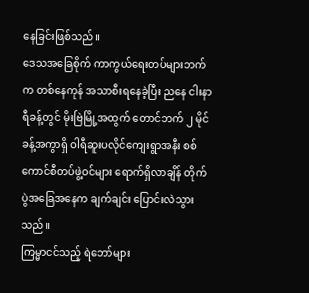နေခြင်းဖြစ်သည်။
ဒေသအခြေစိုက် ကာကွယ်ရေးတပ်များဘက်က တစ်နေကုန် အသာစီးရနေခဲ့ပြီး ညနေ ငါးနာရီခန့်တွင် မိုးဗြဲမြို့အထွက် တောင်ဘက် ၂ မိုင်ခန့်အကွာရှိ ဝါရီဆူးပလိုင်ကျေးရွာအနီး စစ်ကောင်စီတပ်ဖွဲ့ဝင်များ ရောက်ရှိလာချိန် တိုက်ပွဲအခြေအနေက ချက်ချင်း ပြောင်းလဲသွားသည်။
ကြမ္မာငင်သည့် ရဲဘော်များ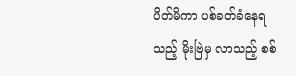ပိတ်မိကာ ပစ်ခတ်ခံနေရသည့် မိုးဗြဲမှ လာသည့် စစ်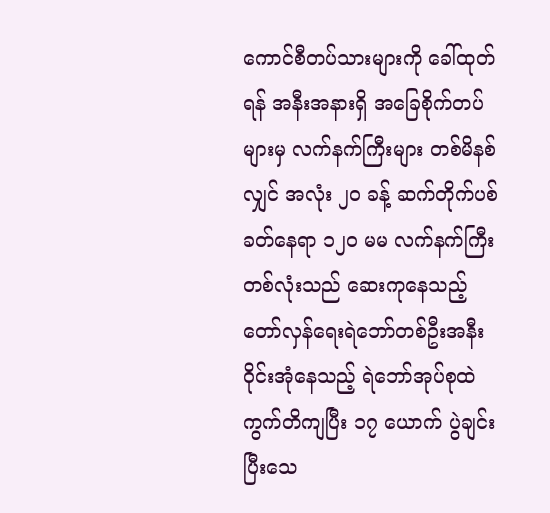ကောင်စီတပ်သားများကို ခေါ်ထုတ်ရန် အနီးအနားရှိ အခြေစိုက်တပ်များမှ လက်နက်ကြီးများ တစ်မိနစ်လျှင် အလုံး ၂၀ ခန့် ဆက်တိုက်ပစ်ခတ်နေရာ ၁၂၀ မမ လက်နက်ကြီးတစ်လုံးသည် ဆေးကုနေသည့် တော်လှန်ရေးရဲဘော်တစ်ဦးအနီး ဝိုင်းအုံနေသည့် ရဲဘော်အုပ်စုထဲ ကွက်တိကျပြီး ၁၇ ယောက် ပွဲချင်းပြီးသေ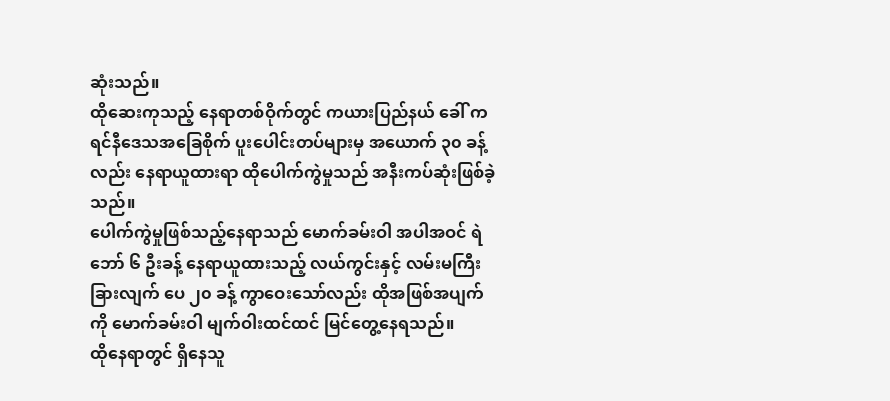ဆုံးသည်။
ထိုဆေးကုသည့် နေရာတစ်ဝိုက်တွင် ကယားပြည်နယ် ခေါ် ကရင်နီဒေသအခြေစိုက် ပူးပေါင်းတပ်များမှ အယောက် ၃၀ ခန့်လည်း နေရာယူထားရာ ထိုပေါက်ကွဲမှုသည် အနီးကပ်ဆုံးဖြစ်ခဲ့သည်။
ပေါက်ကွဲမှုဖြစ်သည့်နေရာသည် မောက်ခမ်းဝါ အပါအဝင် ရဲဘော် ၆ ဦးခန့် နေရာယူထားသည့် လယ်ကွင်းနှင့် လမ်းမကြီး ခြားလျက် ပေ ၂၀ ခန့် ကွာဝေးသော်လည်း ထိုအဖြစ်အပျက်ကို မောက်ခမ်းဝါ မျက်ဝါးထင်ထင် မြင်တွေ့နေရသည်။
ထိုနေရာတွင် ရှိနေသူ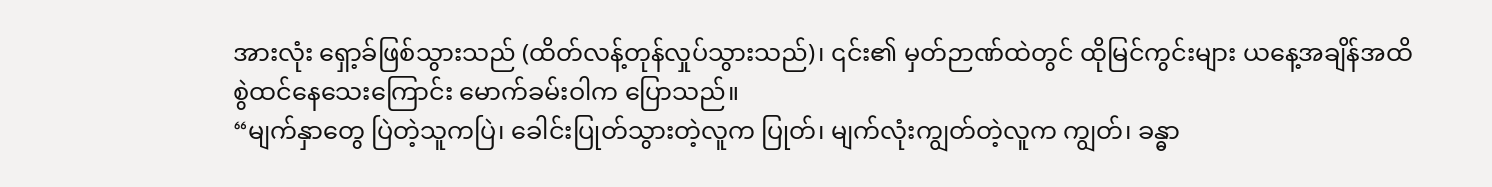အားလုံး ရှော့ခ်ဖြစ်သွားသည် (ထိတ်လန့်တုန်လှုပ်သွားသည်)၊ ၎င်း၏ မှတ်ဉာဏ်ထဲတွင် ထိုမြင်ကွင်းများ ယနေ့အချိန်အထိ စွဲထင်နေသေးကြောင်း မောက်ခမ်းဝါက ပြောသည်။
“မျက်နှာတွေ ပြဲတဲ့သူကပြဲ၊ ခေါင်းပြုတ်သွားတဲ့လူက ပြုတ်၊ မျက်လုံးကျွတ်တဲ့လူက ကျွတ်၊ ခန္ဓာ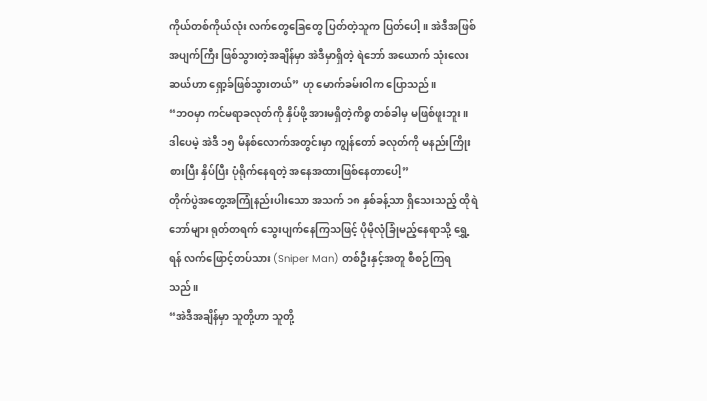ကိုယ်တစ်ကိုယ်လုံး လက်တွေခြေတွေ ပြတ်တဲ့သူက ပြတ်ပေါ့။ အဲဒီအဖြစ်အပျက်ကြီး ဖြစ်သွားတဲ့အချိန်မှာ အဲဒီမှာရှိတဲ့ ရဲဘော် အယောက် သုံးလေးဆယ်ဟာ ရှော့ခ်ဖြစ်သွားတယ်” ဟု မောက်ခမ်းဝါက ပြောသည်။
“ဘဝမှာ ကင်မရာခလုတ်ကို နှိပ်ဖို့ အားမရှိတဲ့ကိစ္စ တစ်ခါမှ မဖြစ်ဖူးဘူး။ ဒါပေမဲ့ အဲဒီ ၁၅ မိနစ်လောက်အတွင်းမှာ ကျွန်တော် ခလုတ်ကို မနည်းကြိုးစားပြီး နှိပ်ပြီး ပုံရိုက်နေရတဲ့ အနေအထားဖြစ်နေတာပေါ့”
တိုက်ပွဲအတွေ့အကြုံနည်းပါးသော အသက် ၁၈ နှစ်ခန့်သာ ရှိသေးသည့် ထိုရဲဘော်များ ရုတ်တရက် သွေးပျက်နေကြသဖြင့် ပိုမိုလုံခြုံမည့်နေရာသို့ ရွှေ့ရန် လက်ဖြောင့်တပ်သား (Sniper Man) တစ်ဦးနှင့်အတူ စီစဉ်ကြရသည်။
“အဲဒီအချိန်မှာ သူတို့ဟာ သူတို့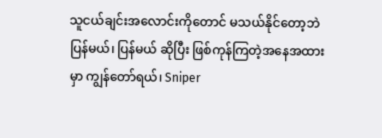သူငယ်ချင်းအလောင်းကိုတောင် မသယ်နိုင်တော့ဘဲ ပြန်မယ်၊ ပြန်မယ် ဆိုပြီး ဖြစ်ကုန်ကြတဲ့အနေအထားမှာ ကျွန်တော်ရယ်၊ Sniper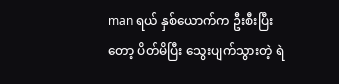man ရယ် နှစ်ယောက်က ဦးစီးပြီးတော့ ပိတ်မိပြီး သွေးပျက်သွားတဲ့ ရဲ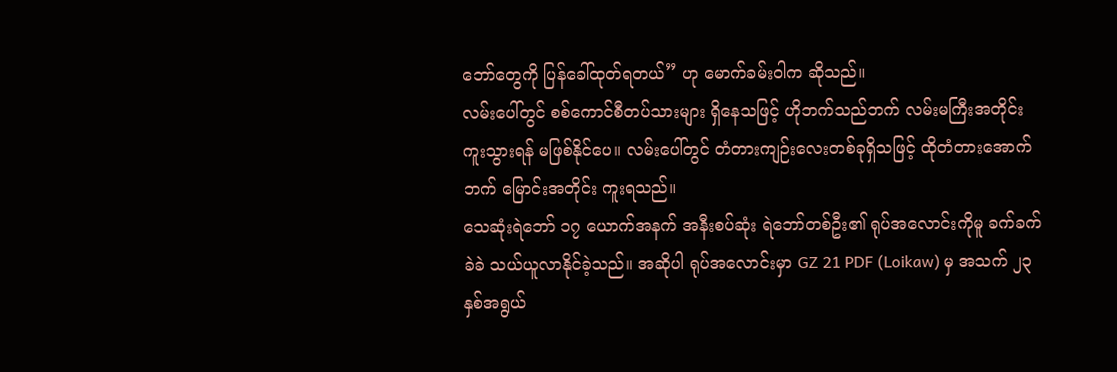ဘော်တွေကို ပြန်ခေါ်ထုတ်ရတယ်” ဟု မောက်ခမ်းဝါက ဆိုသည်။
လမ်းပေါ်တွင် စစ်ကောင်စီတပ်သားများ ရှိနေသဖြင့် ဟိုဘက်သည်ဘက် လမ်းမကြီးအတိုင်း ကူးသွားရန် မဖြစ်နိုင်ပေ။ လမ်းပေါ်တွင် တံတားကျဉ်းလေးတစ်ခုရှိသဖြင့် ထိုတံတားအောက်ဘက် မြောင်းအတိုင်း ကူးရသည်။
သေဆုံးရဲဘော် ၁၇ ယောက်အနက် အနီးစပ်ဆုံး ရဲဘော်တစ်ဦး၏ ရုပ်အလောင်းကိုမူ ခက်ခက်ခဲခဲ သယ်ယူလာနိုင်ခဲ့သည်။ အဆိုပါ ရုပ်အလောင်းမှာ GZ 21 PDF (Loikaw) မှ အသက် ၂၃ နှစ်အရွယ်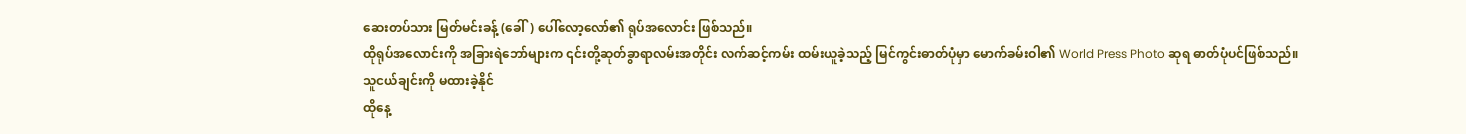ဆေးတပ်သား မြတ်မင်းခန့် (ခေါ်) ပေါ်လော့လော်၏ ရုပ်အလောင်း ဖြစ်သည်။
ထိုရုပ်အလောင်းကို အခြားရဲဘော်များက ၎င်းတို့ဆုတ်ခွာရာလမ်းအတိုင်း လက်ဆင့်ကမ်း ထမ်းယူခဲ့သည့် မြင်ကွင်းဓာတ်ပုံမှာ မောက်ခမ်းဝါ၏ World Press Photo ဆုရ ဓာတ်ပုံပင်ဖြစ်သည်။
သူငယ်ချင်းကို မထားခဲ့နိုင်
ထိုနေ့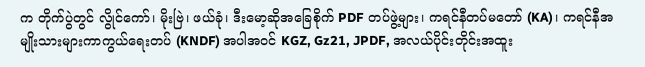က တိုက်ပွဲတွင် လွိုင်ကော်၊ မိုးဗြဲ၊ ဖယ်ခုံ၊ ဒီးမော့ဆိုအခြေစိုက် PDF တပ်ဖွဲ့များ၊ ကရင်နီတပ်မတော် (KA)၊ ကရင်နီအမျိုးသားများကာကွယ်ရေးတပ် (KNDF) အပါအဝင် KGZ, Gz21, JPDF, အလယ်ပိုင်းတိုင်းအထူး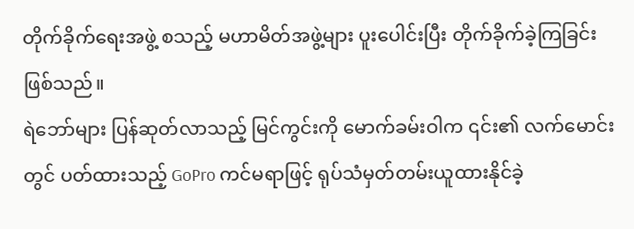တိုက်ခိုက်ရေးအဖွဲ့ စသည့် မဟာမိတ်အဖွဲ့များ ပူးပေါင်းပြီး တိုက်ခိုက်ခဲ့ကြခြင်း ဖြစ်သည်။
ရဲဘော်များ ပြန်ဆုတ်လာသည့် မြင်ကွင်းကို မောက်ခမ်းဝါက ၎င်း၏ လက်မောင်းတွင် ပတ်ထားသည့် GoPro ကင်မရာဖြင့် ရုပ်သံမှတ်တမ်းယူထားနိုင်ခဲ့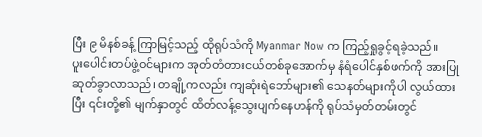ပြီး ၉ မိနစ်ခန့် ကြာမြင့်သည့် ထိုရုပ်သံကို Myanmar Now က ကြည့်ရှုခွင့်ရခဲ့သည်။
ပူးပေါင်းတပ်ဖွဲ့ဝင်များက အုတ်တံတားငယ်တစ်ခုအောက်မှ နံရံပေါင်နှစ်ဖက်ကို အားပြုဆုတ်ခွာလာသည်၊ တချို့ကလည်း ကျဆုံးရဲဘော်များ၏ သေနတ်များကိုပါ လွယ်ထားပြီး ၎င်းတို့၏ မျက်နှာတွင် ထိတ်လန့်သွေးပျက်နေဟန်ကို ရုပ်သံမှတ်တမ်းတွင်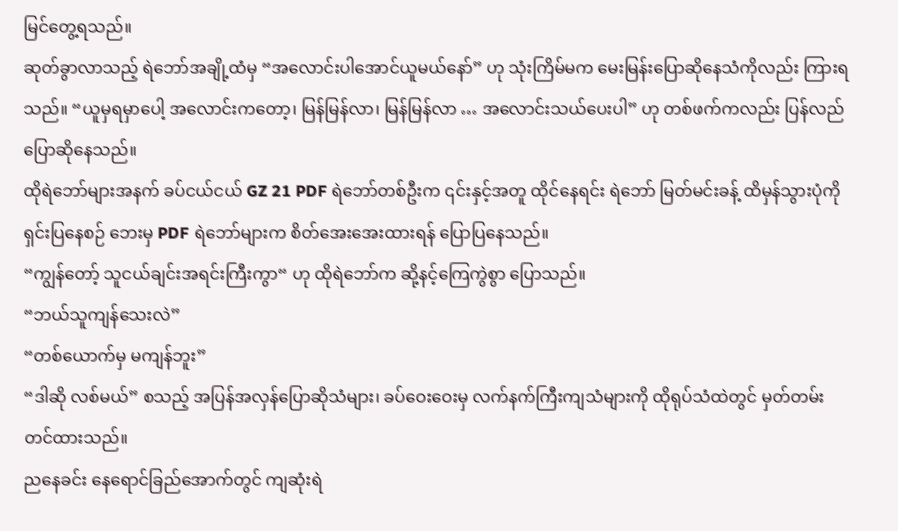မြင်တွေ့ရသည်။
ဆုတ်ခွာလာသည့် ရဲဘော်အချို့ထံမှ “အလောင်းပါအောင်ယူမယ်နော်” ဟု သုံးကြိမ်မက မေးမြန်းပြောဆိုနေသံကိုလည်း ကြားရသည်။ “ယူမှရမှာပေါ့ အလောင်းကတော့၊ မြန်မြန်လာ၊ မြန်မြန်လာ … အလောင်းသယ်ပေးပါ” ဟု တစ်ဖက်ကလည်း ပြန်လည်ပြောဆိုနေသည်။
ထိုရဲဘော်များအနက် ခပ်ငယ်ငယ် GZ 21 PDF ရဲဘော်တစ်ဦးက ၎င်းနှင့်အတူ ထိုင်နေရင်း ရဲဘော် မြတ်မင်းခန့် ထိမှန်သွားပုံကို ရှင်းပြနေစဉ် ဘေးမှ PDF ရဲဘော်များက စိတ်အေးအေးထားရန် ပြောပြနေသည်။
“ကျွန်တော့် သူငယ်ချင်းအရင်းကြီးကွာ“ ဟု ထိုရဲဘော်က ဆို့နင့်ကြေကွဲစွာ ပြောသည်။
“ဘယ်သူကျန်သေးလဲ”
“တစ်ယောက်မှ မကျန်ဘူး”
“ဒါဆို လစ်မယ်” စသည့် အပြန်အလှန်ပြောဆိုသံများ၊ ခပ်ဝေးဝေးမှ လက်နက်ကြီးကျသံများကို ထိုရုပ်သံထဲတွင် မှတ်တမ်းတင်ထားသည်။
ညနေခင်း နေရောင်ခြည်အောက်တွင် ကျဆုံးရဲ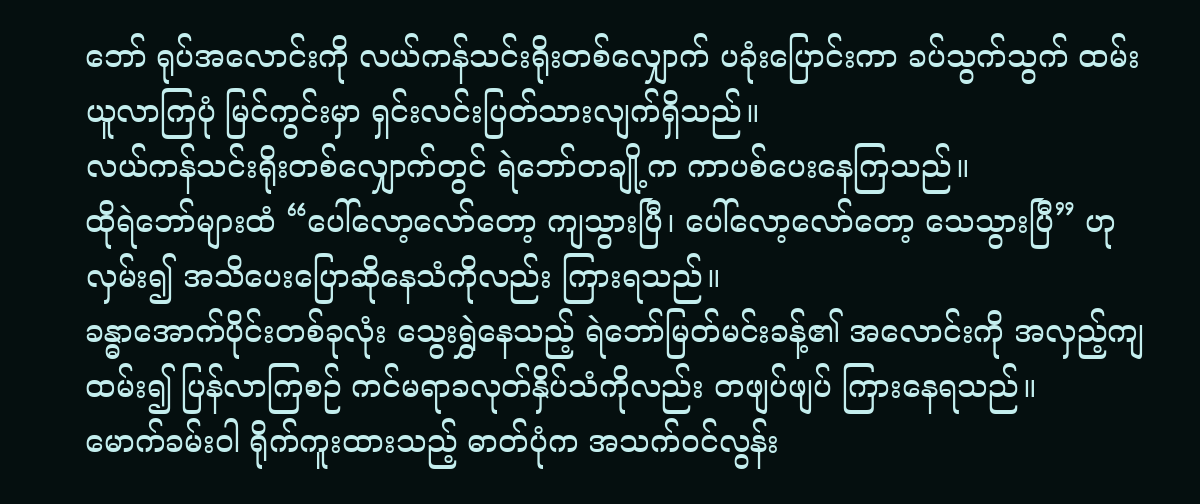ဘော် ရုပ်အလောင်းကို လယ်ကန်သင်းရိုးတစ်လျှောက် ပခုံးပြောင်းကာ ခပ်သွက်သွက် ထမ်းယူလာကြပုံ မြင်ကွင်းမှာ ရှင်းလင်းပြတ်သားလျက်ရှိသည်။
လယ်ကန်သင်းရိုးတစ်လျှောက်တွင် ရဲဘော်တချို့က ကာပစ်ပေးနေကြသည်။
ထိုရဲဘော်များထံ “ပေါ်လော့လော်တော့ ကျသွားပြီ၊ ပေါ်လော့လော်တော့ သေသွားပြီ” ဟု လှမ်း၍ အသိပေးပြောဆိုနေသံကိုလည်း ကြားရသည်။
ခန္ဓာအောက်ပိုင်းတစ်ခုလုံး သွေးရွှဲနေသည့် ရဲဘော်မြတ်မင်းခန့်၏ အလောင်းကို အလှည့်ကျ ထမ်း၍ ပြန်လာကြစဉ် ကင်မရာခလုတ်နှိပ်သံကိုလည်း တဖျပ်ဖျပ် ကြားနေရသည်။
မောက်ခမ်းဝါ ရိုက်ကူးထားသည့် ဓာတ်ပုံက အသက်ဝင်လွန်း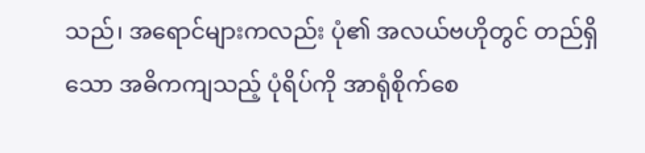သည်၊ အရောင်များကလည်း ပုံ၏ အလယ်ဗဟိုတွင် တည်ရှိသော အဓိကကျသည့် ပုံရိပ်ကို အာရုံစိုက်စေ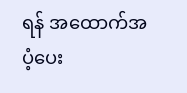ရန် အထောက်အပံ့ပေး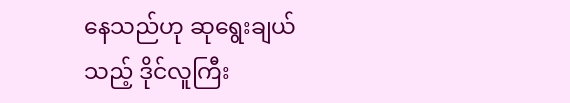နေသည်ဟု ဆုရွေးချယ်သည့် ဒိုင်လူကြီး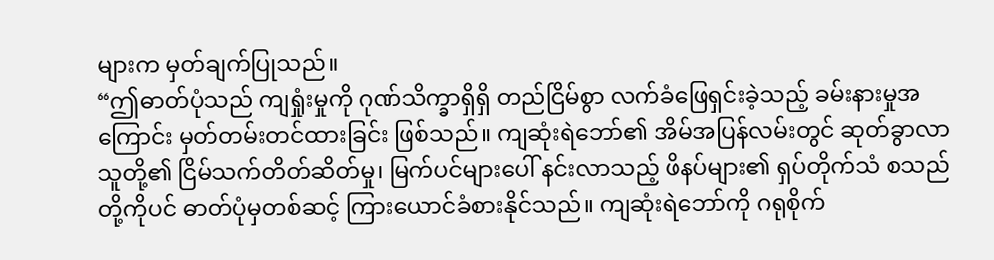များက မှတ်ချက်ပြုသည်။
“ဤဓာတ်ပုံသည် ကျရှုံးမှုကို ဂုဏ်သိက္ခာရှိရှိ တည်ငြိမ်စွာ လက်ခံဖြေရှင်းခဲ့သည့် ခမ်းနားမှုအကြောင်း မှတ်တမ်းတင်ထားခြင်း ဖြစ်သည်။ ကျဆုံးရဲဘော်၏ အိမ်အပြန်လမ်းတွင် ဆုတ်ခွာလာသူတို့၏ ငြိမ်သက်တိတ်ဆိတ်မှု၊ မြက်ပင်များပေါ် နင်းလာသည့် ဖိနပ်များ၏ ရှပ်တိုက်သံ စသည်တို့ကိုပင် ဓာတ်ပုံမှတစ်ဆင့် ကြားယောင်ခံစားနိုင်သည်။ ကျဆုံးရဲဘော်ကို ဂရုစိုက်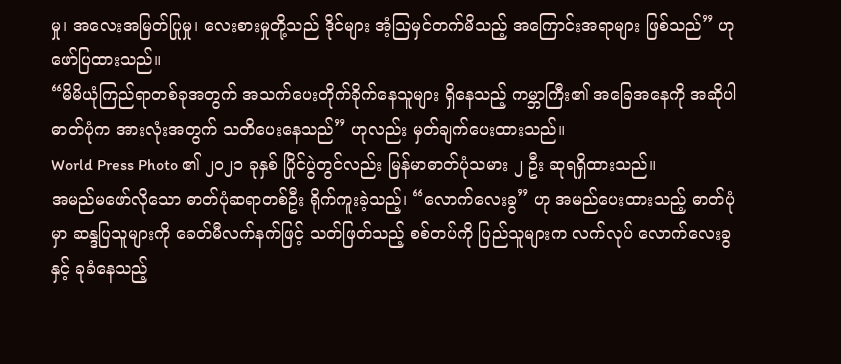မှု၊ အလေးအမြတ်ပြုမှု၊ လေးစားမှုတို့သည် ဒိုင်များ အံ့သြမှင်တက်မိသည့် အကြောင်းအရာများ ဖြစ်သည်” ဟု ဖော်ပြထားသည်။
“မိမိယုံကြည်ရာတစ်ခုအတွက် အသက်ပေးတိုက်ခိုက်နေသူများ ရှိနေသည့် ကမ္ဘာကြီး၏ အခြေအနေကို အဆိုပါ ဓာတ်ပုံက အားလုံးအတွက် သတိပေးနေသည်” ဟုလည်း မှတ်ချက်ပေးထားသည်။
World Press Photo ၏ ၂၀၂၁ ခုနှစ် ပြိုင်ပွဲတွင်လည်း မြန်မာဓာတ်ပုံသမား ၂ ဦး ဆုရရှိထားသည်။
အမည်မဖော်လိုသော ဓာတ်ပုံဆရာတစ်ဦး ရိုက်ကူးခဲ့သည့်၊ “လောက်လေးခွ” ဟု အမည်ပေးထားသည့် ဓာတ်ပုံမှာ ဆန္ဒပြသူများကို ခေတ်မီလက်နက်ဖြင့် သတ်ဖြတ်သည့် စစ်တပ်ကို ပြည်သူများက လက်လုပ် လောက်လေးခွနှင့် ခုခံနေသည့်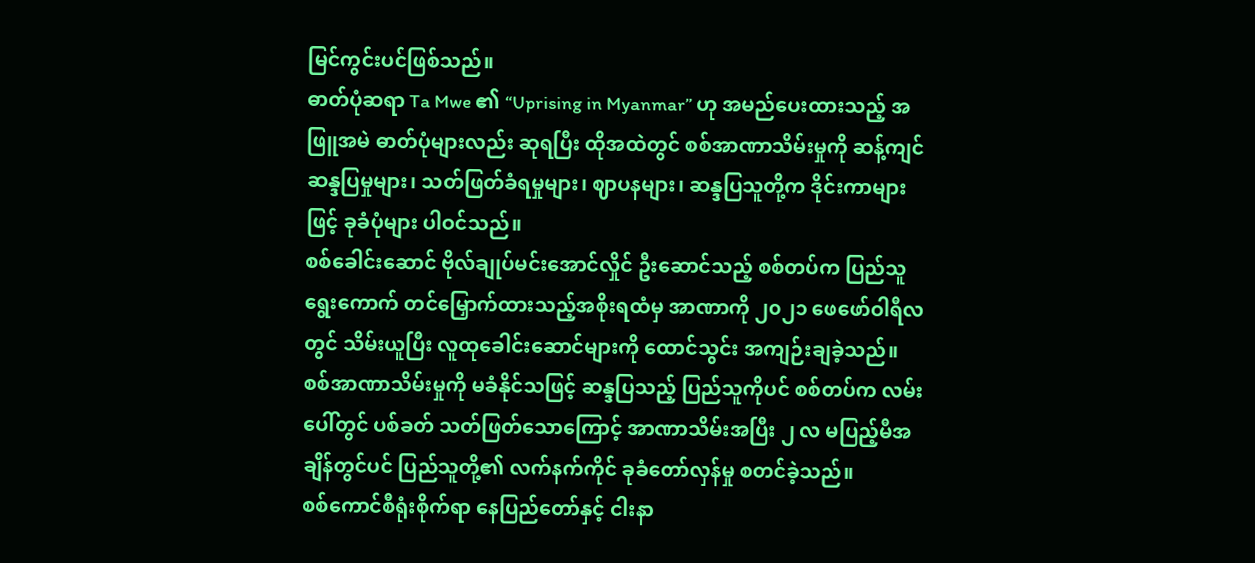မြင်ကွင်းပင်ဖြစ်သည်။
ဓာတ်ပုံဆရာ Ta Mwe ၏ “Uprising in Myanmar” ဟု အမည်ပေးထားသည့် အဖြူအမဲ ဓာတ်ပုံများလည်း ဆုရပြီး ထိုအထဲတွင် စစ်အာဏာသိမ်းမှုကို ဆန့်ကျင်ဆန္ဒပြမှုများ၊ သတ်ဖြတ်ခံရမှုများ၊ ဈာပနများ၊ ဆန္ဒပြသူတို့က ဒိုင်းကာများဖြင့် ခုခံပုံများ ပါဝင်သည်။
စစ်ခေါင်းဆောင် ဗိုလ်ချုပ်မင်းအောင်လှိုင် ဦးဆောင်သည့် စစ်တပ်က ပြည်သူ ရွေးကောက် တင်မြှောက်ထားသည့်အစိုးရထံမှ အာဏာကို ၂၀၂၁ ဖေဖော်ဝါရီလတွင် သိမ်းယူပြီး လူထုခေါင်းဆောင်များကို ထောင်သွင်း အကျဉ်းချခဲ့သည်။
စစ်အာဏာသိမ်းမှုကို မခံနိုင်သဖြင့် ဆန္ဒပြသည့် ပြည်သူကိုပင် စစ်တပ်က လမ်းပေါ်တွင် ပစ်ခတ် သတ်ဖြတ်သောကြောင့် အာဏာသိမ်းအပြီး ၂ လ မပြည့်မီအချိန်တွင်ပင် ပြည်သူတို့၏ လက်နက်ကိုင် ခုခံတော်လှန်မှု စတင်ခဲ့သည်။
စစ်ကောင်စီရုံးစိုက်ရာ နေပြည်တော်နှင့် ငါးနာ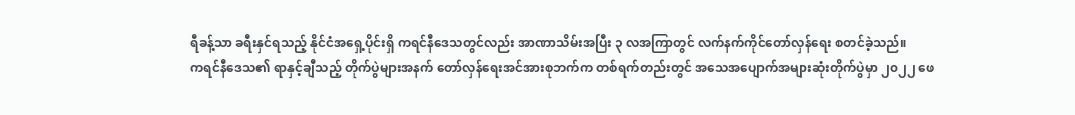ရီခန့်သာ ခရီးနှင်ရသည့် နိုင်ငံအရှေ့ပိုင်းရှိ ကရင်နီဒေသတွင်လည်း အာဏာသိမ်းအပြီး ၃ လအကြာတွင် လက်နက်ကိုင်တော်လှန်ရေး စတင်ခဲ့သည်။
ကရင်နီဒေသ၏ ရာနှင့်ချီသည့် တိုက်ပွဲများအနက် တော်လှန်ရေးအင်အားစုဘက်က တစ်ရက်တည်းတွင် အသေအပျောက်အများဆုံးတိုက်ပွဲမှာ ၂၀၂၂ ဖေ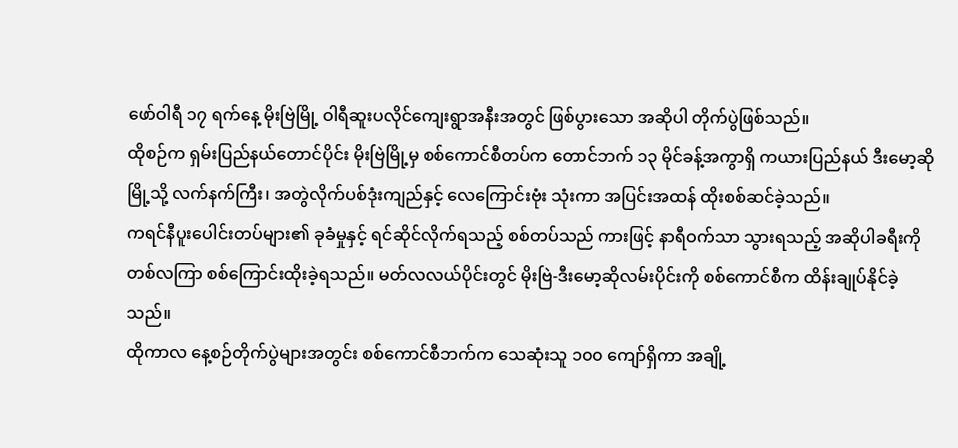ဖော်ဝါရီ ၁၇ ရက်နေ့ မိုးဗြဲမြို့ ဝါရီဆူးပလိုင်ကျေးရွာအနီးအတွင် ဖြစ်ပွားသော အဆိုပါ တိုက်ပွဲဖြစ်သည်။
ထိုစဉ်က ရှမ်းပြည်နယ်တောင်ပိုင်း မိုးဗြဲမြို့မှ စစ်ကောင်စီတပ်က တောင်ဘက် ၁၃ မိုင်ခန့်အကွာရှိ ကယားပြည်နယ် ဒီးမော့ဆိုမြို့သို့ လက်နက်ကြီး၊ အတွဲလိုက်ပစ်ဒုံးကျည်နှင့် လေကြောင်းဗုံး သုံးကာ အပြင်းအထန် ထိုးစစ်ဆင်ခဲ့သည်။
ကရင်နီပူးပေါင်းတပ်များ၏ ခုခံမှုနှင့် ရင်ဆိုင်လိုက်ရသည့် စစ်တပ်သည် ကားဖြင့် နာရီဝက်သာ သွားရသည့် အဆိုပါခရီးကို တစ်လကြာ စစ်ကြောင်းထိုးခဲ့ရသည်။ မတ်လလယ်ပိုင်းတွင် မိုးဗြဲ-ဒီးမော့ဆိုလမ်းပိုင်းကို စစ်ကောင်စီက ထိန်းချုပ်နိုင်ခဲ့သည်။
ထိုကာလ နေ့စဉ်တိုက်ပွဲများအတွင်း စစ်ကောင်စီဘက်က သေဆုံးသူ ၁၀၀ ကျော်ရှိကာ အချို့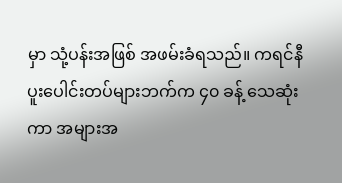မှာ သုံ့ပန်းအဖြစ် အဖမ်းခံရသည်။ ကရင်နီပူးပေါင်းတပ်များဘက်က ၄၀ ခန့် သေဆုံးကာ အများအ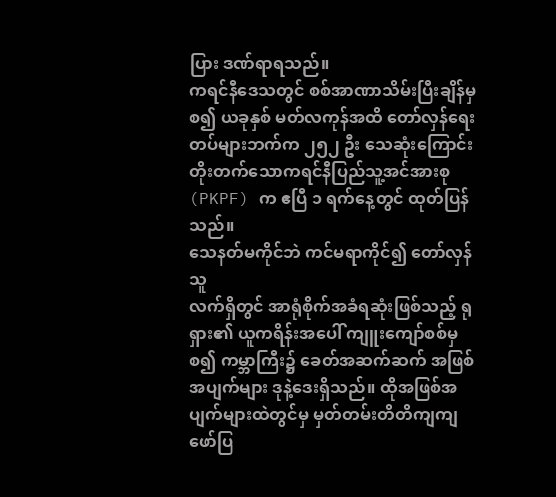ပြား ဒဏ်ရာရသည်။
ကရင်နီဒေသတွင် စစ်အာဏာသိမ်းပြီးချိန်မှစ၍ ယခုနှစ် မတ်လကုန်အထိ တော်လှန်ရေးတပ်များဘက်က ၂၅၂ ဦး သေဆုံးကြောင်း တိုးတက်သောကရင်နီပြည်သူ့အင်အားစု (PKPF) က ဧပြီ ၁ ရက်နေ့တွင် ထုတ်ပြန်သည်။
သေနတ်မကိုင်ဘဲ ကင်မရာကိုင်၍ တော်လှန်သူ
လက်ရှိတွင် အာရုံစိုက်အခံရဆုံးဖြစ်သည့် ရုရှား၏ ယူကရိန်းအပေါ် ကျူးကျော်စစ်မှစ၍ ကမ္ဘာကြီး၌ ခေတ်အဆက်ဆက် အဖြစ်အပျက်များ ဒုနဲ့ဒေးရှိသည်။ ထိုအဖြစ်အပျက်များထဲတွင်မှ မှတ်တမ်းတိတိကျကျ ဖော်ပြ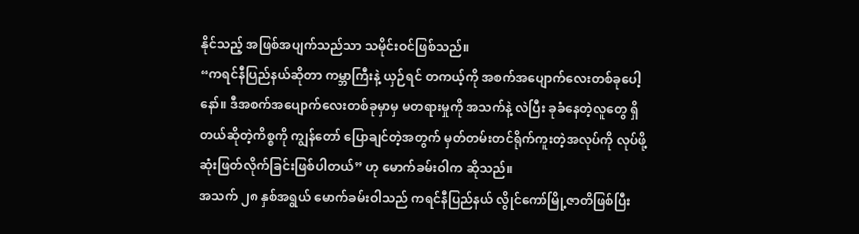နိုင်သည့် အဖြစ်အပျက်သည်သာ သမိုင်းဝင်ဖြစ်သည်။
“ကရင်နီပြည်နယ်ဆိုတာ ကမ္ဘာကြီးနဲ့ ယှဉ်ရင် တကယ့်ကို အစက်အပျောက်လေးတစ်ခုပေါ့နော်။ ဒီအစက်အပျောက်လေးတစ်ခုမှာမှ မတရားမှုကို အသက်နဲ့ လဲပြီး ခုခံနေတဲ့လူတွေ ရှိတယ်ဆိုတဲ့ကိစ္စကို ကျွန်တော် ပြောချင်တဲ့အတွက် မှတ်တမ်းတင်ရိုက်ကူးတဲ့အလုပ်ကို လုပ်ဖို့ ဆုံးဖြတ်လိုက်ခြင်းဖြစ်ပါတယ်” ဟု မောက်ခမ်းဝါက ဆိုသည်။
အသက် ၂၈ နှစ်အရွယ် မောက်ခမ်းဝါသည် ကရင်နီပြည်နယ် လွိုင်ကော်မြို့ဇာတိဖြစ်ပြီး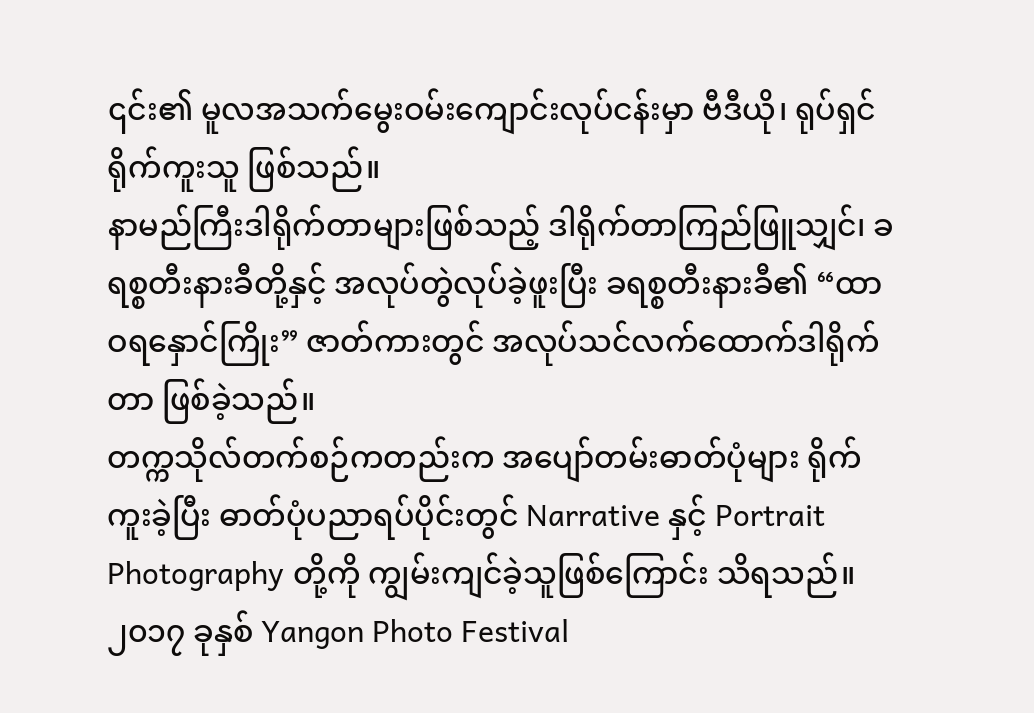၎င်း၏ မူလအသက်မွေးဝမ်းကျောင်းလုပ်ငန်းမှာ ဗီဒီယို၊ ရုပ်ရှင် ရိုက်ကူးသူ ဖြစ်သည်။
နာမည်ကြီးဒါရိုက်တာများဖြစ်သည့် ဒါရိုက်တာကြည်ဖြူသျှင်၊ ခရစ္စတီးနားခီတို့နှင့် အလုပ်တွဲလုပ်ခဲ့ဖူးပြီး ခရစ္စတီးနားခီ၏ “ထာဝရနှောင်ကြိုး” ဇာတ်ကားတွင် အလုပ်သင်လက်ထောက်ဒါရိုက်တာ ဖြစ်ခဲ့သည်။
တက္ကသိုလ်တက်စဉ်ကတည်းက အပျော်တမ်းဓာတ်ပုံများ ရိုက်ကူးခဲ့ပြီး ဓာတ်ပုံပညာရပ်ပိုင်းတွင် Narrative နှင့် Portrait Photography တို့ကို ကျွမ်းကျင်ခဲ့သူဖြစ်ကြောင်း သိရသည်။
၂၀၁၇ ခုနှစ် Yangon Photo Festival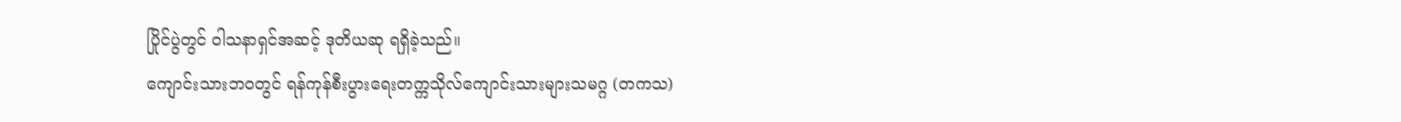ပြိုင်ပွဲတွင် ဝါသနာရှင်အဆင့် ဒုတိယဆု ရရှိခဲ့သည်။
ကျောင်းသားဘဝတွင် ရန်ကုန်စီးပွားရေးတက္ကသိုလ်ကျောင်းသားများသမဂ္ဂ (တကသ)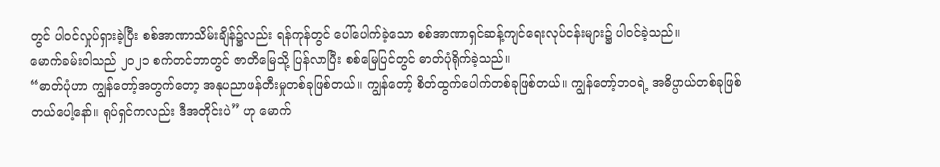တွင် ပါဝင်လှုပ်ရှားခဲ့ပြီး စစ်အာဏာသိမ်းချိန်၌လည်း ရန်ကုန်တွင် ပေါ်ပေါက်ခဲ့သော စစ်အာဏာရှင်ဆန့်ကျင်ရေးလုပ်ငန်းများ၌ ပါဝင်ခဲ့သည်။
မောက်ခမ်းဝါသည် ၂၀၂၁ စက်တင်ဘာတွင် ဇာတိမြေသို့ ပြန်လာပြီး စစ်မြေပြင်တွင် ဓာတ်ပုံရိုက်ခဲ့သည်။
“ဓာတ်ပုံဟာ ကျွန်တော့်အတွက်တော့ အနုပညာဖန်တီးမှုတစ်ခုဖြစ်တယ်။ ကျွန်တော့် စိတ်ထွက်ပေါက်တစ်ခုဖြစ်တယ်။ ကျွန်တော့်ဘဝရဲ့ အဓိပ္ပာယ်တစ်ခုဖြစ်တယ်ပေါ့နော်။ ရုပ်ရှင်ကလည်း ဒီအတိုင်းပဲ” ဟု မောက်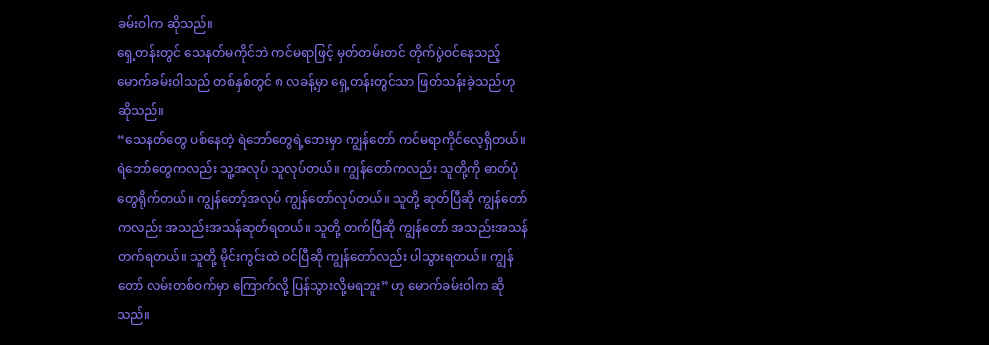ခမ်းဝါက ဆိုသည်။
ရှေ့တန်းတွင် သေနတ်မကိုင်ဘဲ ကင်မရာဖြင့် မှတ်တမ်းတင် တိုက်ပွဲဝင်နေသည့် မောက်ခမ်းဝါသည် တစ်နှစ်တွင် ၈ လခန့်မှာ ရှေ့တန်းတွင်သာ ဖြတ်သန်းခဲ့သည်ဟု ဆိုသည်။
“သေနတ်တွေ ပစ်နေတဲ့ ရဲဘော်တွေရဲ့ဘေးမှာ ကျွန်တော် ကင်မရာကိုင်လေ့ရှိတယ်။ ရဲဘော်တွေကလည်း သူ့အလုပ် သူလုပ်တယ်။ ကျွန်တော်ကလည်း သူတို့ကို ဓာတ်ပုံတွေရိုက်တယ်။ ကျွန်တော့်အလုပ် ကျွန်တော်လုပ်တယ်။ သူတို့ ဆုတ်ပြီဆို ကျွန်တော်ကလည်း အသည်းအသန်ဆုတ်ရတယ်။ သူတို့ တက်ပြီဆို ကျွန်တော် အသည်းအသန်တက်ရတယ်။ သူတို့ မိုင်းကွင်းထဲ ဝင်ပြီဆို ကျွန်တော်လည်း ပါသွားရတယ်။ ကျွန်တော် လမ်းတစ်ဝက်မှာ ကြောက်လို့ ပြန်သွားလို့မရဘူး” ဟု မောက်ခမ်းဝါက ဆိုသည်။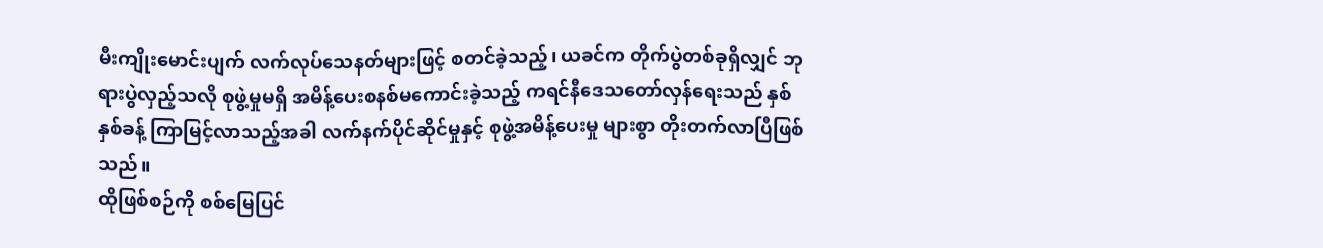မီးကျိုးမောင်းပျက် လက်လုပ်သေနတ်များဖြင့် စတင်ခဲ့သည့်၊ ယခင်က တိုက်ပွဲတစ်ခုရှိလျှင် ဘုရားပွဲလှည့်သလို စုဖွဲ့မှုမရှိ အမိန့်ပေးစနစ်မကောင်းခဲ့သည့် ကရင်နီဒေသတော်လှန်ရေးသည် နှစ်နှစ်ခန့် ကြာမြင့်လာသည့်အခါ လက်နက်ပိုင်ဆိုင်မှုနှင့် စုဖွဲ့အမိန့်ပေးမှု များစွာ တိုးတက်လာပြီဖြစ်သည်။
ထိုဖြစ်စဉ်ကို စစ်မြေပြင်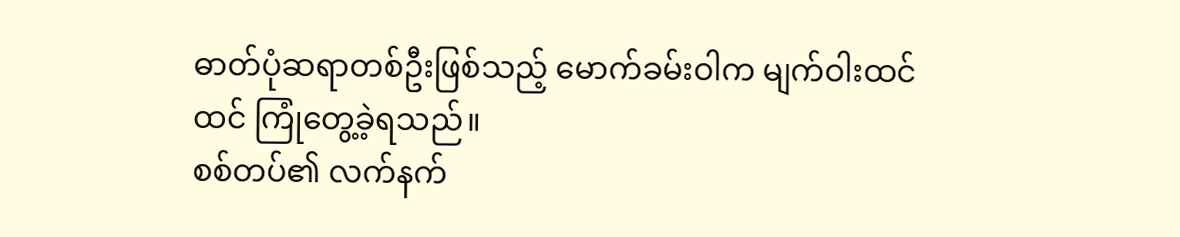ဓာတ်ပုံဆရာတစ်ဦးဖြစ်သည့် မောက်ခမ်းဝါက မျက်ဝါးထင်ထင် ကြုံတွေ့ခဲ့ရသည်။
စစ်တပ်၏ လက်နက်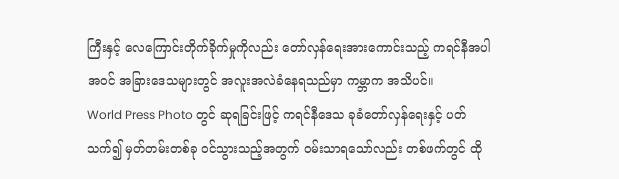ကြီးနှင့် လေကြောင်းတိုက်ခိုက်မှုကိုလည်း တော်လှန်ရေးအားကောင်းသည့် ကရင်နီအပါအဝင် အခြားဒေသများတွင် အလူးအလဲခံနေရသည်မှာ ကမ္ဘာက အသိပင်။
World Press Photo တွင် ဆုရခြင်းဖြင့် ကရင်နီဒေသ ခုခံတော်လှန်ရေးနှင့် ပတ်သက်၍ မှတ်တမ်းတစ်ခု ဝင်သွားသည့်အတွက် ဝမ်းသာရသော်လည်း တစ်ဖက်တွင် ထို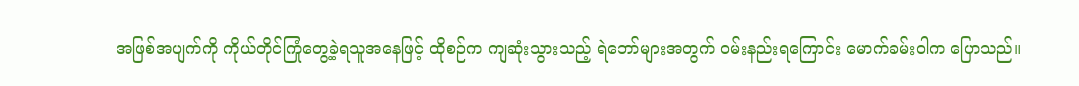အဖြစ်အပျက်ကို ကိုယ်တိုင်ကြုံတွေ့ခဲ့ရသူအနေဖြင့် ထိုစဉ်က ကျဆုံးသွားသည့် ရဲဘော်များအတွက် ဝမ်းနည်းရကြောင်း မောက်ခမ်းဝါက ပြောသည်။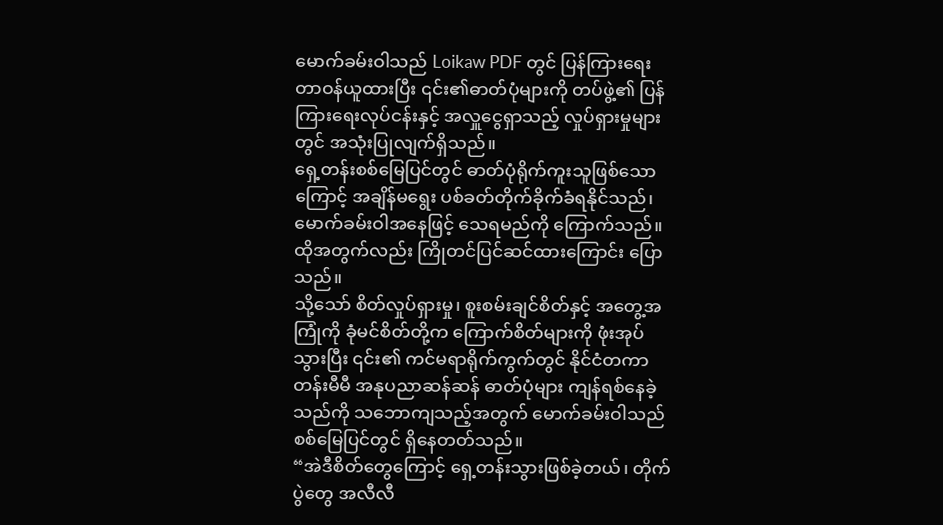မောက်ခမ်းဝါသည် Loikaw PDF တွင် ပြန်ကြားရေးတာဝန်ယူထားပြီး ၎င်း၏ဓာတ်ပုံများကို တပ်ဖွဲ့၏ ပြန်ကြားရေးလုပ်ငန်းနှင့် အလှူငွေရှာသည့် လှုပ်ရှားမှုများတွင် အသုံးပြုလျက်ရှိသည်။
ရှေ့တန်းစစ်မြေပြင်တွင် ဓာတ်ပုံရိုက်ကူးသူဖြစ်သောကြောင့် အချိန်မရွေး ပစ်ခတ်တိုက်ခိုက်ခံရနိုင်သည်၊ မောက်ခမ်းဝါအနေဖြင့် သေရမည်ကို ကြောက်သည်။ ထိုအတွက်လည်း ကြိုတင်ပြင်ဆင်ထားကြောင်း ပြောသည်။
သို့သော် စိတ်လှုပ်ရှားမှု၊ စူးစမ်းချင်စိတ်နှင့် အတွေ့အကြုံကို ခုံမင်စိတ်တို့က ကြောက်စိတ်များကို ဖုံးအုပ်သွားပြီး ၎င်း၏ ကင်မရာရိုက်ကွက်တွင် နိုင်ငံတကာတန်းမီမီ အနုပညာဆန်ဆန် ဓာတ်ပုံများ ကျန်ရစ်နေခဲ့သည်ကို သဘောကျသည့်အတွက် မောက်ခမ်းဝါသည် စစ်မြေပြင်တွင် ရှိနေတတ်သည်။
“အဲဒီစိတ်တွေကြောင့် ရှေ့တန်းသွားဖြစ်ခဲ့တယ်၊ တိုက်ပွဲတွေ အလီလီ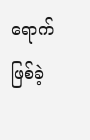ရောက်ဖြစ်ခဲ့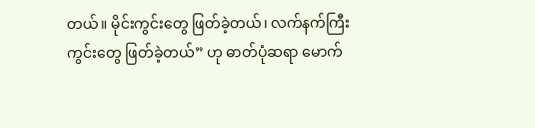တယ်။ မိုင်းကွင်းတွေ ဖြတ်ခဲ့တယ်၊ လက်နက်ကြီးကွင်းတွေ ဖြတ်ခဲ့တယ်” ဟု ဓာတ်ပုံဆရာ မောက်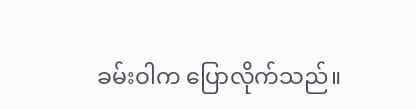ခမ်းဝါက ပြောလိုက်သည်။